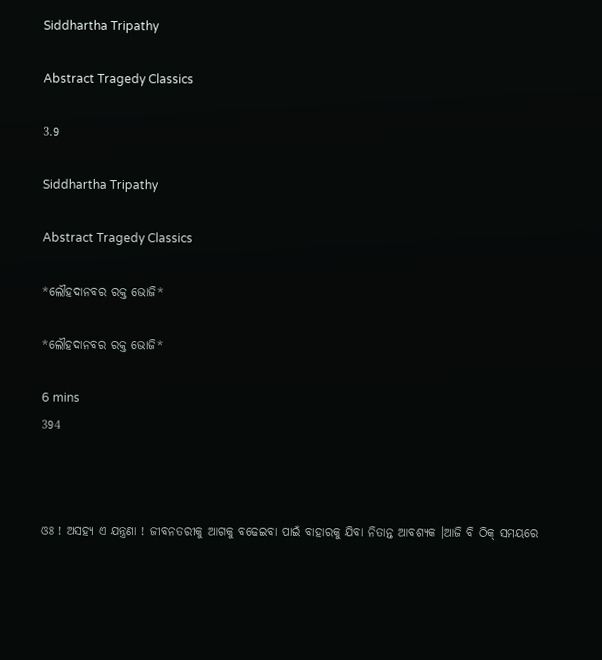Siddhartha Tripathy

Abstract Tragedy Classics

3.9

Siddhartha Tripathy

Abstract Tragedy Classics

*ଲୌହଦାନବର ରକ୍ତ ଭୋଜି*

*ଲୌହଦାନବର ରକ୍ତ ଭୋଜି*

6 mins
394



ଓଃ ! ଅସହ୍ୟ ଏ ଯନ୍ତ୍ରଣା ! ଜୀବନତରୀକୁ ଆଗକୁ ବଢେଇବା ପାଇଁ ବାହାରକୁ ଯିବା ନିତାନ୍ତ ଆବଶ୍ୟକ ।ଆଜି ବି ଠିକ୍ ସମୟରେ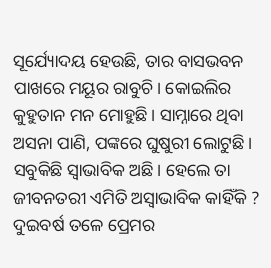ସୂର୍ଯ୍ୟୋଦୟ ହେଉଛି, ତାର ବାସଭବନ ପାଖରେ ମୟୂର ରାବୁଚି। କୋଇଲିର କୁହୁତାନ ମନ ମୋହୁଛି। ସାମ୍ନାରେ ଥିବା ଅସନା ପାଣି, ପଙ୍କରେ ଘୁଷୁରୀ ଲୋଟୁଛି। ସବୁକିଛି ସ୍ଵାଭାବିକ ଅଛି। ହେଲେ ତା ଜୀବନତରୀ ଏମିତି ଅସ୍ବାଭାବିକ କାହିଁକି ? ଦୁଇବର୍ଷ ତଳେ ପ୍ରେମର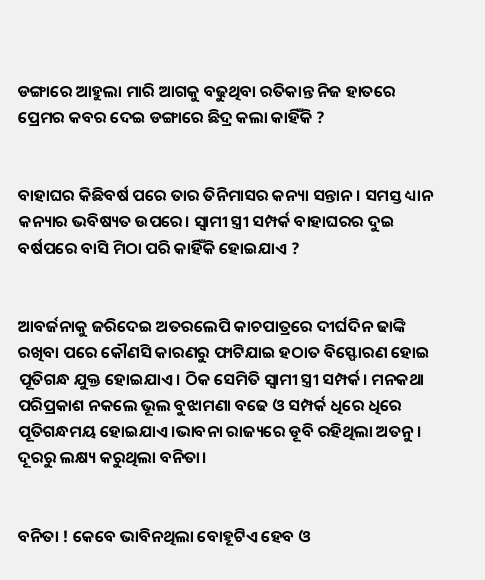ଡଙ୍ଗାରେ ଆହୁଲା ମାରି ଆଗକୁ ବଢୁଥିବା ରତିକାନ୍ତ ନିଜ ହାତରେ ପ୍ରେମର କବର ଦେଇ ଡଙ୍ଗାରେ ଛିଦ୍ର କଲା କାହିଁକି ?


ବାହାଘର କିଛିବର୍ଷ ପରେ ତାର ତିନିମାସର କନ୍ୟା ସନ୍ତାନ। ସମସ୍ତ ଧ୍ୟାନ କନ୍ୟାର ଭବିଷ୍ୟତ ଉପରେ। ସ୍ଵାମୀ ସ୍ତ୍ରୀ ସମ୍ପର୍କ ବାହାଘରର ଦୁଇ ବର୍ଷପରେ ବାସି ମିଠା ପରି କାହିଁକି ହୋଇଯାଏ ?


ଆବର୍ଜନାକୁ ଜରିଦେଇ ଅତରଲେପି କାଚପାତ୍ରରେ ଦୀର୍ଘଦିନ ଢାଙ୍କି ରଖିବା ପରେ କୌଣସି କାରଣରୁ ଫାଟିଯାଇ ହଠାତ ବିସ୍ଫୋରଣ ହୋଇ ପୂତିଗନ୍ଧ ଯୁକ୍ତ ହୋଇଯାଏ। ଠିକ ସେମିତି ସ୍ଵାମୀ ସ୍ତ୍ରୀ ସମ୍ପର୍କ। ମନକଥା ପରିପ୍ରକାଶ ନକଲେ ଭୂଲ ବୁଝାମଣା ବଢେ ଓ ସମ୍ପର୍କ ଧିରେ ଧିରେ ପୂତିଗନ୍ଧମୟ ହୋଇଯାଏ।ଭାବନା ରାଜ୍ୟରେ ଡୂବି ରହିଥିଲା ଅତନୁ। ଦୂରରୁ ଲକ୍ଷ୍ୟ କରୁଥିଲା ବନିତା।


ବନିତା ! କେବେ ଭାବିନଥିଲା ବୋହୂଟିଏ ହେବ ଓ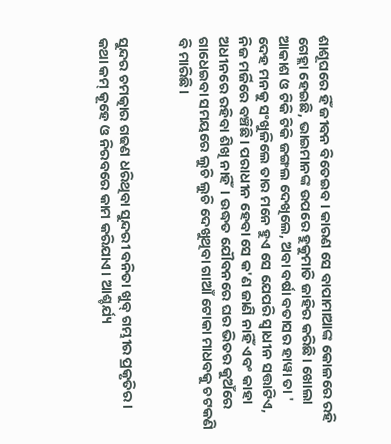ଶାଶୂଘରେ ହିଁ ଜୀବନ ବିତେଇବ। କାରଣ ସେ ବାପାମାଆଙ୍କ କୋଳରେ ରହି ଗେହ୍ଲା ହେଇଛି, ଭାଇମାନଙ୍କ ଉପରେ ହୁକୁମାତି ଜାହିର କରିଛି। ଖୋଲା ଆକାଶ ଓ ଟିକି ଟିକି ଜଙ୍ଗଲ ଦେଖିଲେ, ଅବା ବର୍ଷା ବତାସର ହାୱା ତା ' ଦେହ ମନକୁ ସଂଖୁଳିଲେ ତାର ମନେ ହୁଏ ସେ ଯେପରି ସ୍ଵାଧୀନ ସତ୍ତାଟିଏ, ନିଜ ମର୍ଜିରେ ବଞ୍ଚିଛି। ପରାଧୀନ ହେବା ସେ କ'ଣ ଜାଣି ନାହିଁ ଏବଂ କାହା ଅଧୀନରେ ରହିବା ଶିଖି ନାହିଁ। ଉଦ୍ଧତ ଯୌବନରେ ଘର ଭିତର କୁଅଁରେ ଗାଧେଇବା ସମୟରେ ଲୁଚି ଲୁଚି ଦେଖୁଥିବା ଗାଆଁ ଟୋକା ମାଧବକୁ ଚଟକଣି ବି ମାରିଛି।


ସୁନ୍ଦର ଚମତ୍କାର ଗଢଣ ଧରିଥିବା ସୁନ୍ଦରୀ ବନିତା ଖୁବ୍ ଗମ୍ଭୀର ପ୍ରକୃତିର। କଥା କମ୍ କୂହେ ଓ ନିରବରେ କାମ କରିଯାଏ। ଆଶ୍ଚର୍ଯ୍ୟ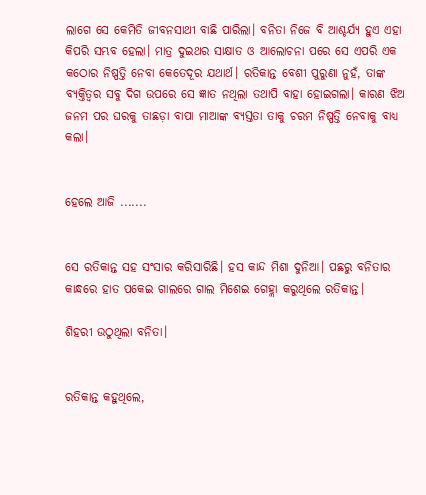ଲାଗେ ସେ କେମିତି ଜୀବନସାଥୀ ବାଛି ପାରିଲା। ବନିତା ନିଜେ ବି ଆଶ୍ଚର୍ଯ୍ୟ ହୁଏ ଏହା କିପରି ସମ୍ଭବ ହେଲା। ମାତ୍ର ଦୁଇଥର ସାକ୍ଷାତ ଓ ଆଲୋଚନା ପରେ ସେ ଏପରି ଏକ କଠୋର ନିଷ୍ପତ୍ତି ନେବା କେତେଦୂର ଯଥାର୍ଥ। ରତିକାନ୍ତ ବେଶୀ ପୁରୁଣା ନୁହଁ, ତାଙ୍କ ବ୍ୟକ୍ତିତ୍ୱର ସବୁ ଦିଗ ଉପରେ ସେ ଜ୍ଞାତ ନଥିଲା ତଥାପି ବାହା ହୋଇଗଲା। କାରଣ ଝିଅ ଜନମ ପର ଘରକୁ ତାଛଡ଼ା ବାପା ମାଆଙ୍କ ବ୍ୟସ୍ତତା ତାକୁ ଚରମ ନିଷ୍ପତ୍ତି ନେବାକୁ ବାଧ୍ୟ କଲା।


ହେଲେ ଆଜି .......


ସେ ରତିକାନ୍ତ ସହ ସଂସାର କରିସାରିଛି। ହସ କାନ୍ଦ ମିଶା ଦୁନିଆ। ପଛରୁ ବନିତାର କାନ୍ଧରେ ହାତ ପକେଇ ଗାଲରେ ଗାଲ ମିଶେଇ ଗେହ୍ଲା କରୁଥିଲେ ରତିକାନ୍ତ।

ଶିହରୀ ଉଠୁଥିଲା ବନିତା।


ରତିକାନ୍ତ କହୁଥିଲେ,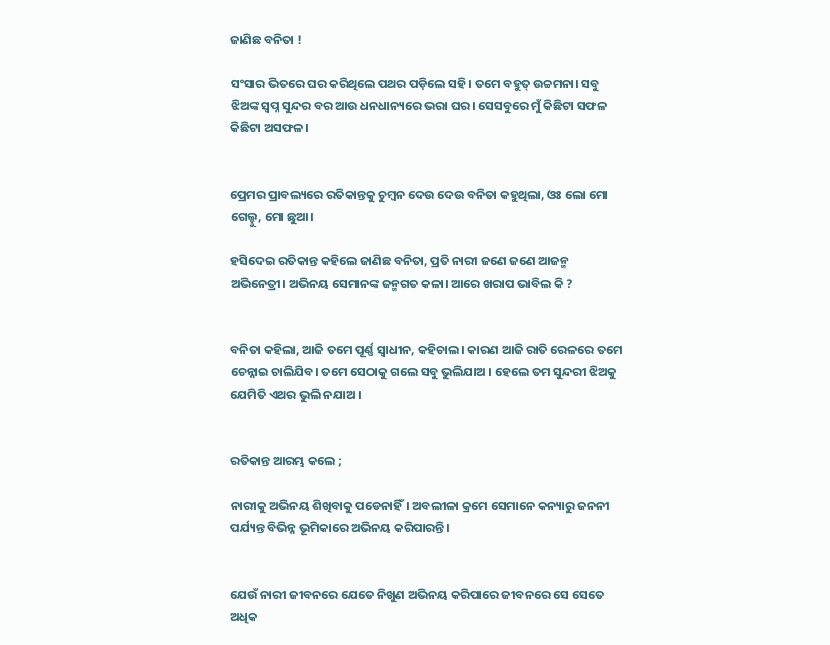ଜାଣିଛ ବନିତା !

ସଂସାର ଭିତରେ ଘର କରିଥିଲେ ପଥର ପଡ଼ିଲେ ସହି। ତମେ ବହୁତ୍ ଉଚ୍ଚମନା। ସବୁ ଝିଅଙ୍କ ସ୍ୱପ୍ନ ସୁନ୍ଦର ବର ଆଉ ଧନଧାନ୍ୟରେ ଭରା ଘର। ସେସବୁରେ ମୁଁ କିଛିଟା ସଫଳ କିଛିଟା ଅସଫଳ।


ପ୍ରେମର ପ୍ରାବଲ୍ୟରେ ରତିକାନ୍ତକୁ ଚୁମ୍ବନ ଦେଉ ଦେଉ ବନିତା କହୁଥିଲା, ଓଃ ଲୋ ମୋ ଗେଲ୍ହୁ, ମୋ ଛୁଆ।

ହସିଦେଇ ରତିକାନ୍ତ କହିଲେ ଜାଣିଛ ବନିତା, ପ୍ରତି ନାରୀ ଜଣେ ଜଣେ ଆଜନ୍ମ ଅଭିନେତ୍ରୀ। ଅଭିନୟ ସେମାନଙ୍କ ଜନ୍ମଗତ କଳା। ଆରେ ଖରାପ ଭାବିଲ କି ?


ବନିତା କହିଲା, ଆଜି ତମେ ପୂର୍ଣ୍ଣ ସ୍ଵାଧୀନ, କହିଚାଲ। କାରଣ ଆଜି ରାତି ରେଳରେ ତମେ ଚେନ୍ନାଇ ଚାଲିଯିବ। ତମେ ସେଠାକୁ ଗଲେ ସବୁ ଭୁଲିଯାଅ । ହେଲେ ତମ ସୁନ୍ଦରୀ ଝିଅକୁ ଯେମିତି ଏଥର ଭୁଲି ନଯାଅ ।


ରତିକାନ୍ତ ଆରମ୍ଭ କଲେ ;

ନାରୀକୁ ଅଭିନୟ ଶିଖିବାକୁ ପଡେନାହିଁ। ଅବଲୀଳା କ୍ରମେ ସେମାନେ କନ୍ୟାରୁ ଜନନୀ ପର୍ଯ୍ୟନ୍ତ ବିଭିନ୍ନ ଭୂମିକାରେ ଅଭିନୟ କରିପାରନ୍ତି।


ଯେଉଁ ନାରୀ ଜୀବନରେ ଯେତେ ନିଖୁଣ ଅଭିନୟ କରିପାରେ ଜୀବନରେ ସେ ସେତେ ଅଧିକ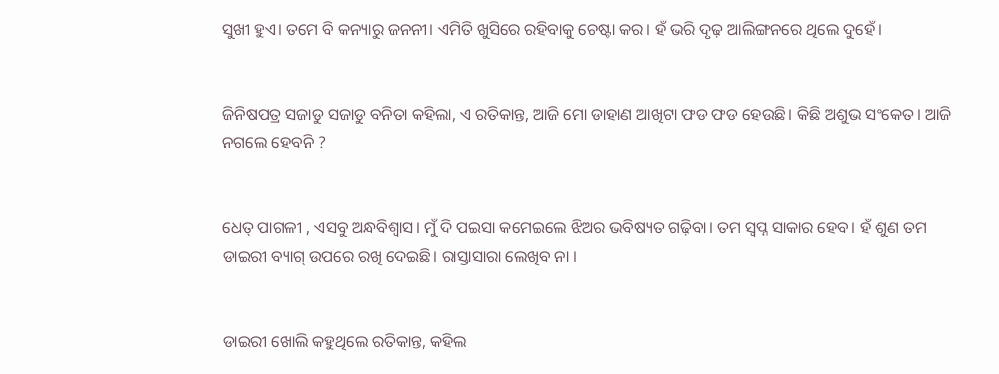ସୁଖୀ ହୁଏ। ତମେ ବି କନ୍ୟାରୁ ଜନନୀ। ଏମିତି ଖୁସିରେ ରହିବାକୁ ଚେଷ୍ଟା କର। ହଁ ଭରି ଦୃଢ଼ ଆଲିଙ୍ଗନରେ ଥିଲେ ଦୁହେଁ।


ଜିନିଷପତ୍ର ସଜାଡୁ ସଜାଡୁ ବନିତା କହିଲା, ଏ ରତିକାନ୍ତ, ଆଜି ମୋ ଡାହାଣ ଆଖିଟା ଫଡ ଫଡ ହେଉଛି। କିଛି ଅଶୁଭ ସଂକେତ। ଆଜି ନଗଲେ ହେବନି ?


ଧେତ୍ ପାଗଳୀ , ଏସବୁ ଅନ୍ଧବିଶ୍ୱାସ। ମୁଁ ଦି ପଇସା କମେଇଲେ ଝିଅର ଭବିଷ୍ୟତ ଗଢ଼ିବା। ତମ ସ୍ୱପ୍ନ ସାକାର ହେବ। ହଁ ଶୁଣ ତମ ଡାଇରୀ ବ୍ୟାଗ୍ ଉପରେ ରଖି ଦେଇଛି। ରାସ୍ତାସାରା ଲେଖିବ ନା ।


ଡାଇରୀ ଖୋଲି କହୁଥିଲେ ରତିକାନ୍ତ, କହିଲ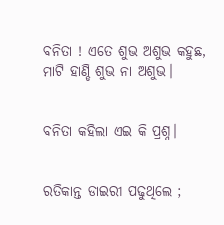ବନିତା ! ଏତେ ଶୁଭ ଅଶୁଭ କହୁଛ, ମାଟି ହାଣ୍ଡି ଶୁଭ ନା ଅଶୁଭ।


ବନିତା କହିଲା ଏଇ କି ପ୍ରଶ୍ନ।


ରତିକାନ୍ତ ଡାଇରୀ ପଢୁଥିଲେ ;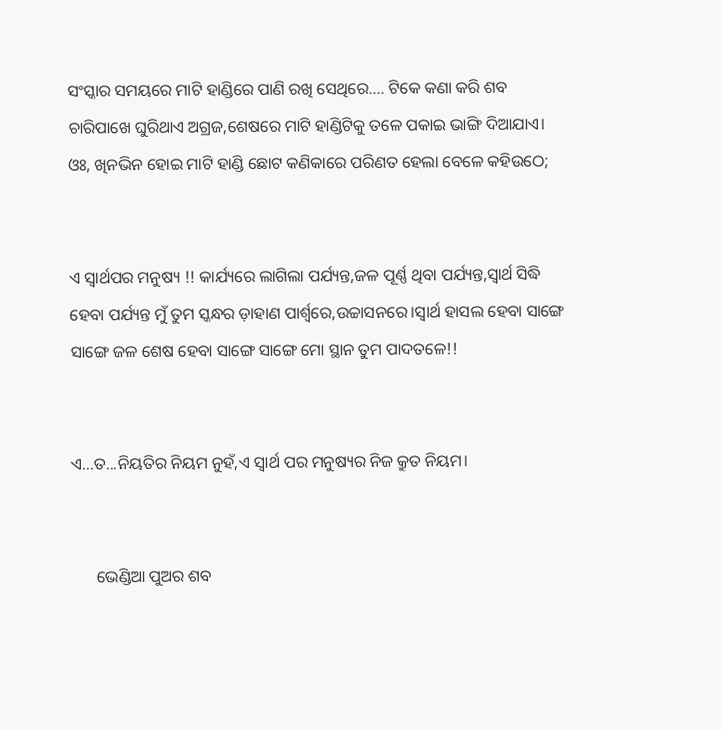ସଂସ୍କାର ସମୟରେ ମାଟି ହାଣ୍ଡିରେ ପାଣି ରଖି ସେଥିରେ.... ଟିକେ କଣା କରି ଶବ ଚାରିପାଖେ ଘୁରିଥାଏ ଅଗ୍ରଜ,ଶେଷରେ ମାଟି ହାଣ୍ଡିଟିକୁ ତଳେ ପକାଇ ଭାଙ୍ଗି ଦିଆଯାଏ। ଓଃ, ଖିନଭିନ ହୋଇ ମାଟି ହାଣ୍ଡି ଛୋଟ କଣିକାରେ ପରିଣତ ହେଲା ବେଳେ କହିଉଠେ;


ଏ ସ୍ୱାର୍ଥପର ମନୁଷ୍ୟ !! କାର୍ଯ୍ୟରେ ଲାଗିଲା ପର୍ଯ୍ୟନ୍ତ,ଜଳ ପୂର୍ଣ୍ଣ ଥିବା ପର୍ଯ୍ୟନ୍ତ,ସ୍ବାର୍ଥ ସିଦ୍ଧି ହେବା ପର୍ଯ୍ୟନ୍ତ ମୁଁ ତୁମ ସ୍କନ୍ଧର ଡ଼ାହାଣ ପାର୍ଶ୍ୱରେ,ଉଚ୍ଚାସନରେ।ସ୍ବାର୍ଥ ହାସଲ ହେବା ସାଙ୍ଗେ ସାଙ୍ଗେ ଜଳ ଶେଷ ହେବା ସାଙ୍ଗେ ସାଙ୍ଗେ ମୋ ସ୍ଥାନ ତୁମ ପାଦତଳେ!!


ଏ...ତ...ନିୟତିର ନିୟମ ନୁହଁ,ଏ ସ୍ବାର୍ଥ ପର ମନୁଷ୍ୟର ନିଜ କ୍ରୁତ ନିୟମ।


      ଭେଣ୍ଡିଆ ପୁଅର ଶବ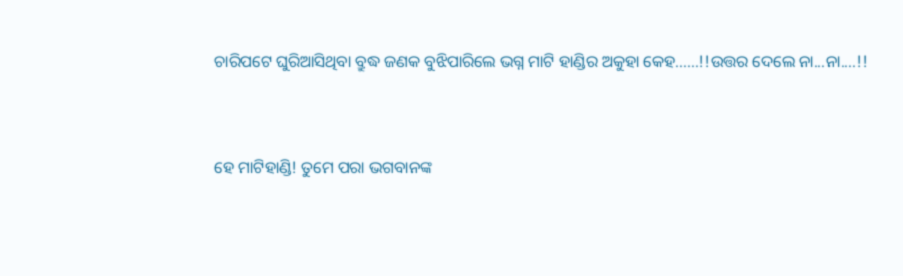ଚାରିପଟେ ଘୁରିଆସିଥିବା ବ୍ରୁଦ୍ଧ ଜଣକ ବୁଝିପାରିଲେ ଭଗ୍ନ ମାଟି ହାଣ୍ଡିର ଅକୁହା କେହ......!!ଉତ୍ତର ଦେଲେ ନା...ନା....!!


ହେ ମାଟିହାଣ୍ଡି! ତୁମେ ପରା ଭଗବାନଙ୍କ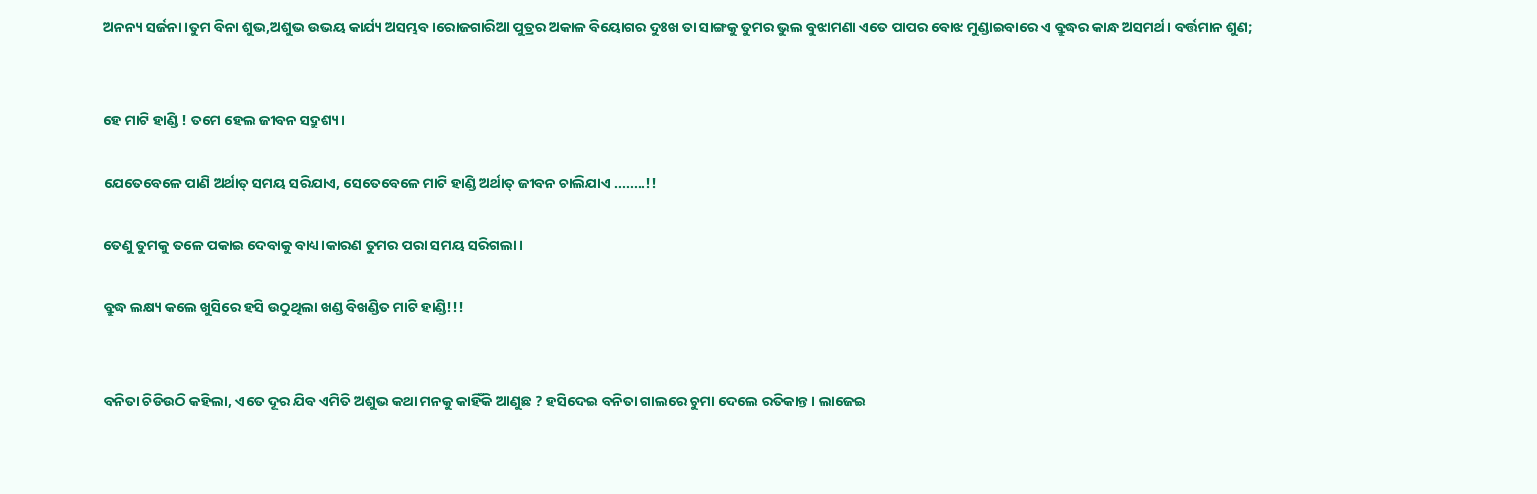ଅନନ୍ୟ ସର୍ଜନା।ତୁମ ବିନା ଶୁଭ,ଅଶୁଭ ଉଭୟ କାର୍ଯ୍ୟ ଅସମ୍ଭବ।ରୋଜଗାରିଆ ପୁତ୍ରର ଅକାଳ ବିୟୋଗର ଦୁଃଖ ତା ସାଙ୍ଗକୁ ତୁମର ଭୁଲ ବୁଝାମଣା ଏତେ ପାପର ବୋଝ ମୁଣ୍ଡାଇବାରେ ଏ ବ୍ରୁଦ୍ଧର କାନ୍ଧ ଅସମର୍ଥ। ବର୍ତ୍ତମାନ ଶୁଣ;


ହେ ମାଟି ହାଣ୍ଡି ! ତମେ ହେଲ ଜୀବନ ସଦ୍ରୁଶ୍ୟ।

ଯେତେବେଳେ ପାଣି ଅର୍ଥାତ୍ ସମୟ ସରିଯାଏ, ସେତେବେଳେ ମାଟି ହାଣ୍ଡି ଅର୍ଥାତ୍ ଜୀବନ ଚାଲିଯାଏ ........!!

ତେଣୁ ତୁମକୁ ତଳେ ପକାଇ ଦେବାକୁ ବାଧ୍ୟ।କାରଣ ତୁମର ପରା ସମୟ ସରିଗଲା।

ବ୍ରୁଦ୍ଧ ଲକ୍ଷ୍ୟ କଲେ ଖୁସିରେ ହସି ଉଠୁଥିଲା ଖଣ୍ଡ ବିଖଣ୍ଡିତ ମାଟି ହାଣ୍ଡି!!!


ବନିତା ଚିଡିଉଠି କହିଲା, ଏତେ ଦୂର ଯିବ ଏମିତି ଅଶୁଭ କଥା ମନକୁ କାହିଁକି ଆଣୁଛ ? ହସିଦେଇ ବନିତା ଗାଲରେ ଚୁମା ଦେଲେ ରତିକାନ୍ତ। ଲାଜେଇ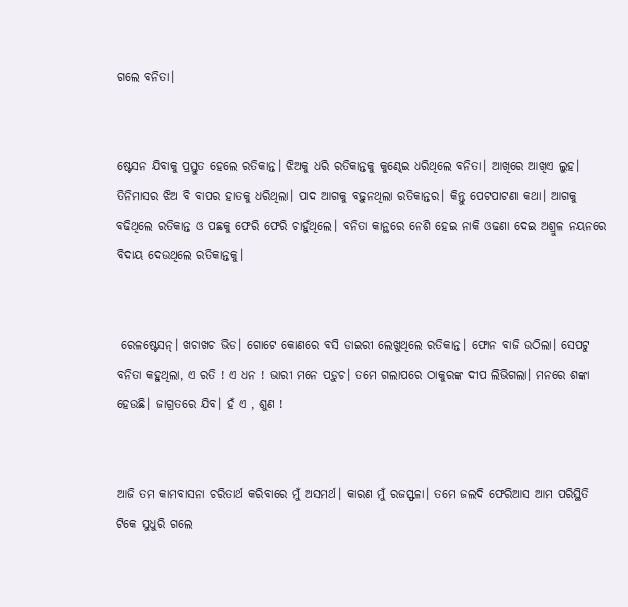ଗଲେ ବନିତା।


ଷ୍ଟେସନ ଯିବାକୁ ପ୍ରସ୍ତୁତ ହେଲେ ରତିକାନ୍ତ। ଝିଅକୁ ଧରି ରତିକାନ୍ତକୁ କୁଣ୍ଢେଇ ଧରିଥିଲେ ବନିତା। ଆଖିରେ ଆଖିଏ ଲୁହ। ତିନିମାସର ଝିଅ ବି ବାପର ହାତକୁ ଧରିଥିଲା। ପାଦ ଆଗକୁ ବଢ଼ୁନଥିଲା ରତିକାନ୍ତର। କିନ୍ତୁ ପେଟପାଟଣା କଥା। ଆଗକୁ ବଢିଥିଲେ ରତିକାନ୍ତ ଓ ପଛକୁ ଫେରି ଫେରି ଚାହୁଁଥିଲେ। ବନିତା କାନ୍ଥରେ ନେଶି ହେଇ ନାକି ଓଢଣା ଦେଇ ଅଶ୍ରୁଳ ନୟନରେ ବିଦାୟ ଦେଉଥିଲେ ରତିକାନ୍ତକୁ।


 ରେଳଷ୍ଟେସନ୍। ଖଚାଖଚ ଭିଡ। ଗୋଟେ କୋଣରେ ବସି ଡାଇରୀ ଲେଖୁଥିଲେ ରତିକାନ୍ତ। ଫୋନ ବାଜି ଉଠିଲା। ସେପଟୁ ବନିତା କହୁଥିଲା, ଏ ରତି ! ଏ ଧନ ! ଭାରୀ ମନେ ପଡ଼ୁଚ। ତମେ ଗଲାପରେ ଠାକୁରଙ୍କ ଦୀପ ଲିଭିଗଲା। ମନରେ ଶଙ୍କା ହେଉଛି। ଜାଗ୍ରତରେ ଯିବ। ହଁ ଏ , ଶୁଣ !


ଆଜି ତମ କାମବାସନା ଚରିତାର୍ଥ କରିବାରେ ମୁଁ ଅସମର୍ଥ। କାରଣ ମୁଁ ରଜସ୍ଫଳା। ତମେ ଜଲଦି ଫେରିଆସ ଆମ ପରିସ୍ଥିତି ଟିକେ ସୁଧୁରି ଗଲେ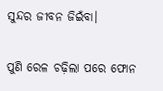ସୁନ୍ଦର ଜୀବନ ଜିଇଁବା।

ପୁଣି ରେଳ ଚଢ଼ିଲା ପରେ ଫୋନ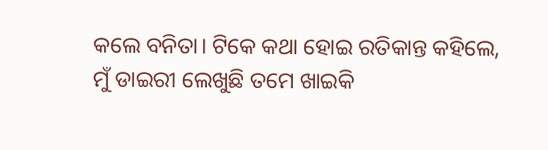କଲେ ବନିତା। ଟିକେ କଥା ହୋଇ ରତିକାନ୍ତ କହିଲେ, ମୁଁ ଡାଇରୀ ଲେଖୁଛି ତମେ ଖାଇକି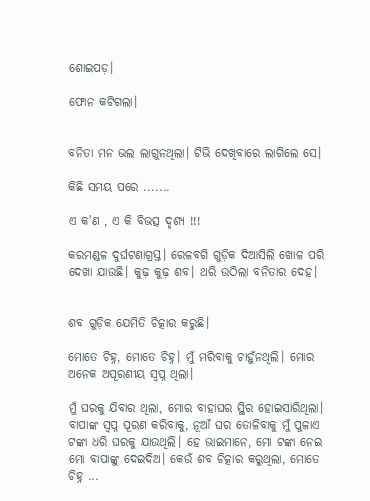ଶୋଇପଡ଼।

ଫୋନ କଟିଗଲା।


ବନିତା ମନ ଭଲ ଲାଗୁନଥିଲା। ଟିଭି ଦେଖିବାରେ ଲାଗିଲେ ସେ।

କିଛି ସମୟ ପରେ .......

ଏ କ'ଣ , ଏ କି ବିଭତ୍ସ ଦୃଶ୍ୟ !!!

କରମଣ୍ଡଳ ଦୁର୍ଘଟଣାଗ୍ରସ୍ତ। ରେଳବଗି ଗୁଡ଼ିକ ଦିଆସିଲି ଖୋଳ ପରି ଦେଖା ଯାଉଛି। କୁଢ଼ କୁଢ଼ ଶବ। ଥରି ଉଠିଲା ବନିତାର ଦେହ।


ଶବ ଗୁଡ଼ିକ ଯେମିତି ଚିତ୍କାର କରୁଛି।

ମୋତେ ଚିହ୍ନ, ମୋତେ ଚିହ୍ନ। ମୁଁ ମରିବାକୁ ଚାହୁଁନଥିଲି। ମୋର ଅନେକ ଅପୂରଣୀୟ ସ୍ୱପ୍ନ ଥିଲା।

ମୁଁ ଘରକୁ ଯିବାର ଥିଲା, ମୋର ବାହାଘର ସ୍ଥିର ହୋଇସାରିଥିଲା। ବାପାଙ୍କ ସ୍ୱପ୍ନ ପୂରଣ କରିବାକୁ, ନୂଆଁ ଘର ତୋଳିବାକୁ ମୁଁ ପୁଳାଏ ଟଙ୍କା ଧରି ଘରକୁ ଯାଉଥିଲି। ହେ ଭାଇମାନେ, ମୋ ଟଙ୍କା ନେଇ ମୋ ବାପାଙ୍କୁ ଦେଇଦିଅ। କେଉଁ ଶବ ଚିତ୍କାର କରୁଥିଲା, ମୋତେ ଚିହ୍ନ ...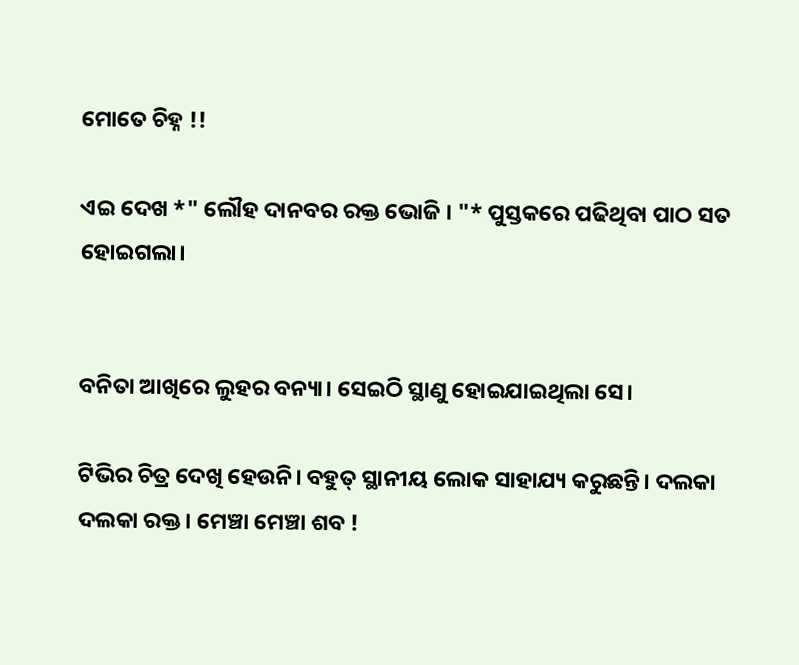ମୋତେ ଚିହ୍ନ !!

ଏଇ ଦେଖ *" ଲୌହ ଦାନବର ରକ୍ତ ଭୋଜି । "* ପୁସ୍ତକରେ ପଢିଥିବା ପାଠ ସତ ହୋଇଗଲା।


ବନିତା ଆଖିରେ ଲୁହର ବନ୍ୟା। ସେଇଠି ସ୍ଥାଣୁ ହୋଇଯାଇଥିଲା ସେ।

ଟିଭିର ଚିତ୍ର ଦେଖି ହେଉନି। ବହୁତ୍ ସ୍ଥାନୀୟ ଲୋକ ସାହାଯ୍ୟ କରୁଛନ୍ତି। ଦଲକା ଦଲକା ରକ୍ତ। ମେଞ୍ଚା ମେଞ୍ଚା ଶବ !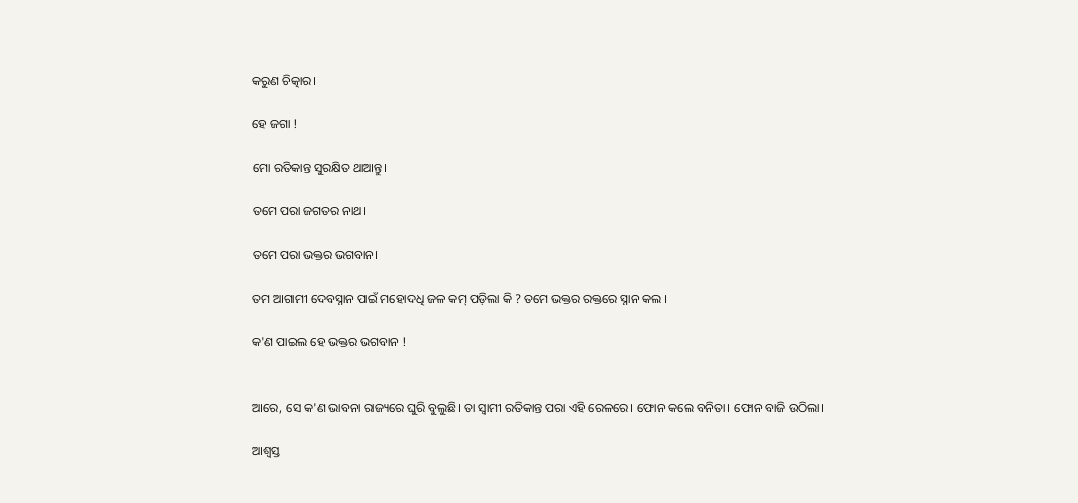କରୁଣ ଚିତ୍କାର।

ହେ ଜଗା !

ମୋ ରତିକାନ୍ତ ସୁରକ୍ଷିତ ଥାଆନ୍ତୁ।

ତମେ ପରା ଜଗତର ନାଥ।

ତମେ ପରା ଭକ୍ତର ଭଗବାନ।

ତମ ଆଗାମୀ ଦେବସ୍ନାନ ପାଇଁ ମହୋଦଧି ଜଳ କମ୍ ପଡ଼ିଲା କି ? ତମେ ଭକ୍ତର ରକ୍ତରେ ସ୍ନାନ କଲ ।

କ'ଣ ପାଇଲ ହେ ଭକ୍ତର ଭଗବାନ !


ଆରେ, ସେ କ'ଣ ଭାବନା ରାଜ୍ୟରେ ଘୁରି ବୁଲୁଛି। ତା ସ୍ଵାମୀ ରତିକାନ୍ତ ପରା ଏହି ରେଳରେ। ଫୋନ କଲେ ବନିତା। ଫୋନ ବାଜି ଉଠିଲା।

ଆଶ୍ବସ୍ତ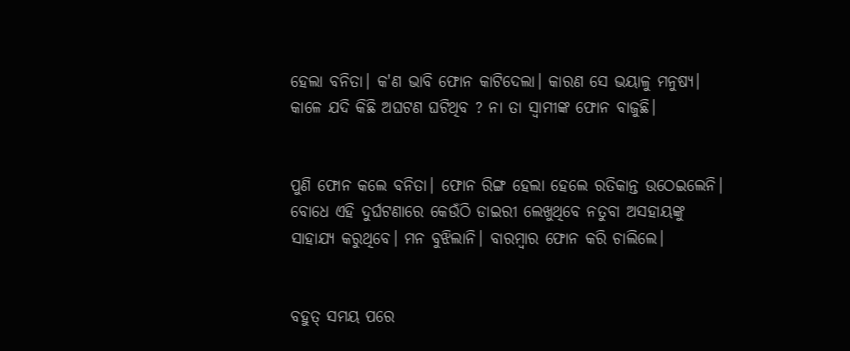ହେଲା ବନିତା। କ'ଣ ଭାବି ଫୋନ କାଟିଦେଲା। କାରଣ ସେ ଭୟାଳୁ ମନୁଷ୍ୟ। କାଳେ ଯଦି କିଛି ଅଘଟଣ ଘଟିଥିବ ? ନା ତା ସ୍ଵାମୀଙ୍କ ଫୋନ ବାଜୁଛି।


ପୁଣି ଫୋନ କଲେ ବନିତା। ଫୋନ ରିଙ୍ଗ ହେଲା ହେଲେ ରତିକାନ୍ତ ଉଠେଇଲେନି। ବୋଧେ ଏହି ଦୁର୍ଘଟଣାରେ କେଉଁଠି ଡାଇରୀ ଲେଖୁଥିବେ ନତୁବା ଅସହାୟଙ୍କୁ ସାହାଯ୍ୟ କରୁଥିବେ। ମନ ବୁଝିଲାନି। ବାରମ୍ବାର ଫୋନ କରି ଚାଲିଲେ।


ବହୁତ୍ ସମୟ ପରେ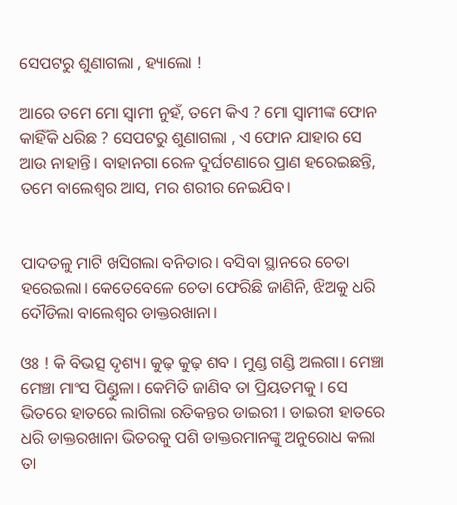ସେପଟରୁ ଶୁଣାଗଲା , ହ୍ୟାଲୋ !

ଆରେ ତମେ ମୋ ସ୍ବାମୀ ନୁହଁ, ତମେ କିଏ ? ମୋ ସ୍ବାମୀଙ୍କ ଫୋନ କାହିଁକି ଧରିଛ ? ସେପଟରୁ ଶୁଣାଗଲା , ଏ ଫୋନ ଯାହାର ସେ ଆଉ ନାହାନ୍ତି। ବାହାନଗା ରେଳ ଦୁର୍ଘଟଣାରେ ପ୍ରାଣ ହରେଇଛନ୍ତି, ତମେ ବାଲେଶ୍ଵର ଆସ, ମର ଶରୀର ନେଇଯିବ।


ପାଦତଳୁ ମାଟି ଖସିଗଲା ବନିତାର। ବସିବା ସ୍ଥାନରେ ଚେତା ହରେଇଲା। କେତେବେଳେ ଚେତା ଫେରିଛି ଜାଣିନି, ଝିଅକୁ ଧରି ଦୌଡିଲା ବାଲେଶ୍ଵର ଡାକ୍ତରଖାନା।

ଓଃ ! କି ବିଭତ୍ସ ଦୃଶ୍ୟ। କୁଢ଼ କୁଢ଼ ଶବ । ମୁଣ୍ଡ ଗଣ୍ଡି ଅଲଗା। ମେଞ୍ଚା ମେଞ୍ଚା ମାଂସ ପିଣ୍ଡୁଳା। କେମିତି ଜାଣିବ ତା ପ୍ରିୟତମକୁ । ସେ ଭିତରେ ହାତରେ ଲାଗିଲା ରତିକନ୍ତର ଡାଇରୀ । ଡାଇରୀ ହାତରେ ଧରି ଡାକ୍ତରଖାନା ଭିତରକୁ ପଶି ଡାକ୍ତରମାନଙ୍କୁ ଅନୁରୋଧ କଲା ତା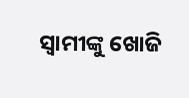ସ୍ବାମୀଙ୍କୁ ଖୋଜି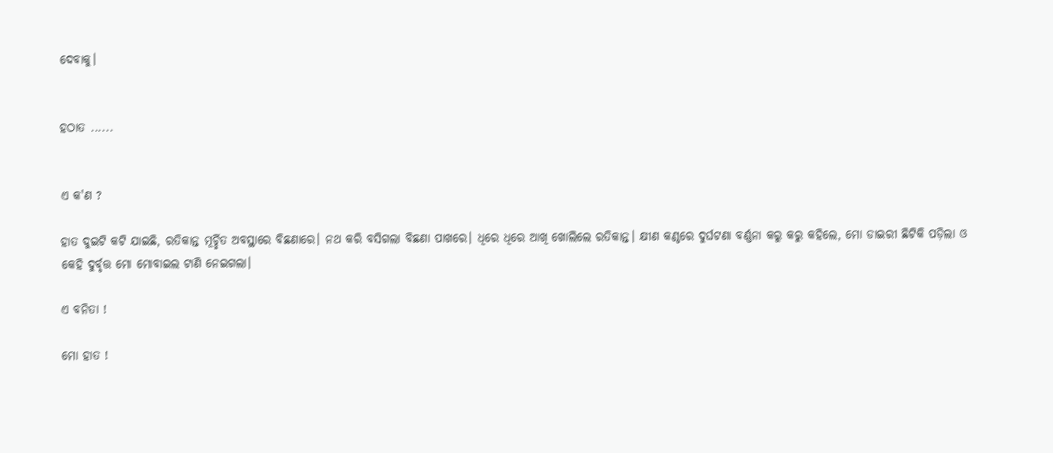ଦେବାକୁ।


ହଠାତ ......


ଏ କ'ଣ ?

ହାତ ଦୁଇଟି କଟି ଯାଇଛି, ରତିକାନ୍ତ ମୂର୍ଚ୍ଛିତ ଅବସ୍ଥାରେ ବିଛଣାରେ। ନଥ କରି ବସିଗଲା ବିଛଣା ପାଖରେ। ଧିରେ ଧିରେ ଆଖି ଖୋଲିଲେ ରତିକାନ୍ତ। କ୍ଷୀଣ କଣ୍ଠରେ ଦୁର୍ଘଟଣା ବର୍ଣ୍ଣନା କରୁ କରୁ କହିଲେ, ମୋ ଡାଇରୀ ଛିଟିକି ପଡ଼ିଲା ଓ କେହି ଦୁର୍ବୃତ୍ତ ମୋ ମୋବାଇଲ ଟାଣି ନେଇଗଲା।

ଏ ବନିତା !

ମୋ ହାତ !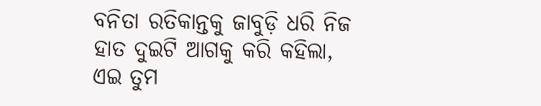ବନିତା ରତିକାନ୍ତକୁ ଜାବୁଡ଼ି ଧରି ନିଜ ହାତ ଦୁଇଟି ଆଗକୁ କରି କହିଲା, ଏଇ ତୁମ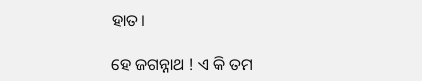ହାତ।

ହେ ଜଗନ୍ନାଥ ! ଏ କି ତମ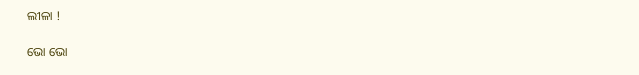ଲୀଳା !

ଭୋ ଭୋ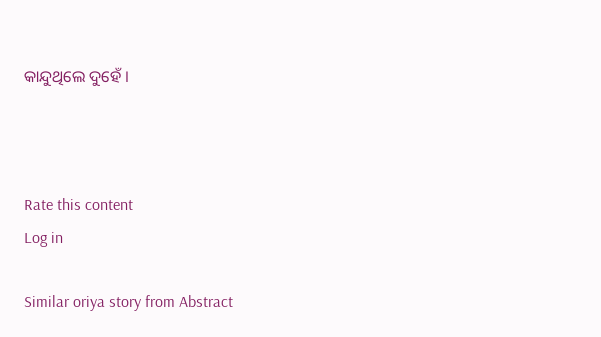କାନ୍ଦୁଥିଲେ ଦୁହେଁ ।



Rate this content
Log in

Similar oriya story from Abstract